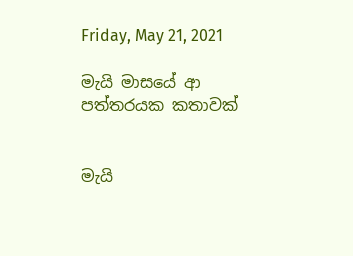Friday, May 21, 2021

මැයි මාසයේ ආ පත්තරයක කතාවක්


මැයි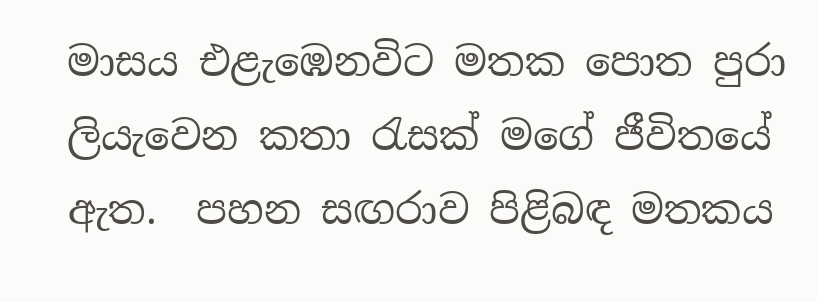මාසය එළැඹෙනවිට මතක පොත පුරා ලියැවෙන කතා රැසක් මගේ ජීවිතයේ ඇත.  පහන සඟරාව පිළිබඳ මතකය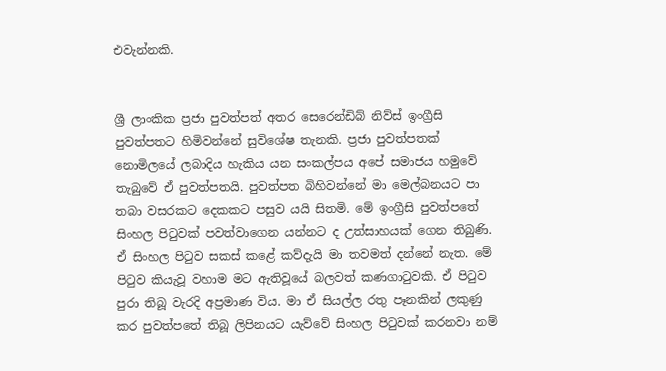එවැන්නකි.


ශ්‍රී ලාංකික ප්‍රජා පුවත්පත් අතර සෙරෙන්ඩිබ් නිව්ස් ඉංග්‍රීසි පුවත්පතට හිමිවන්නේ සුවිශේෂ තැනකි. ප්‍රජා පුවත්පතක් නොමිලයේ ලබාදිය හැකිය යන සංකල්පය අපේ සමාජය හමුවේ තැබුවේ ඒ පුවත්පතයි. පුවත්පත බිහිවන්නේ මා මෙල්බනයට පා තබා වසරකට දෙකකට පසුව යයි සිතමි. මේ ඉංග්‍රීසි පුවත්පතේ සිංහල පිටුවක් පවත්වාගෙන යන්නට ද උත්සාහයක් ගෙන තිබුණි. ඒ සිංහල පිටුව සකස් කළේ කව්දැයි මා තවමත් දන්නේ නැත. මේ පිටුව කියැවූ වහාම මට ඇතිවූයේ බලවත් කණගාටුවකි. ඒ පිටුව පුරා තිබූ වැරදි අප්‍රමාණ විය. මා ඒ සියල්ල රතු පෑනකින් ලකුණු කර පුවත්පතේ තිබූ ලිපිනයට යැව්වේ සිංහල පිටුවක් කරනවා නම්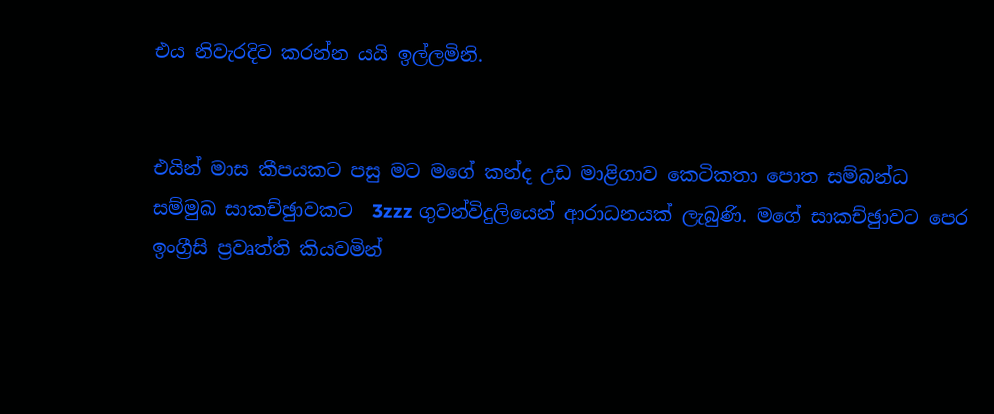එය නිවැරදිව කරන්න යයි ඉල්ලමිනි.


එයින් මාස කීපයකට පසු මට මගේ කන්ද උඩ මාළිගාව කෙටිකතා පොත සම්බන්ධ සම්මුඛ සාකච්ඡුාවකට  3zzz ගුවන්විදුලියෙන් ආරාධනයක් ලැබුණි. මගේ සාකච්ඡුාවට පෙර ඉංග්‍රීසි ප්‍රවෘත්ති කියවමින්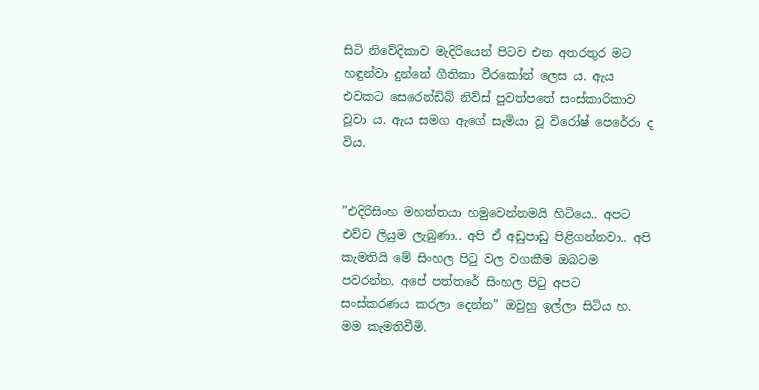සිටි නිවේදිකාව මැදිරියෙන් පිටව එන අතරතුර මට හඳුන්වා දුන්නේ ගීතිකා වීරකෝන් ලෙස ය. ඇය එවකට සෙරෙන්ඩිබ් නිව්ස් පුවත්පතේ සංස්කාරිකාව වූවා ය. ඇය සමග ඇගේ සැමියා වූ විරෝෂ් පෙරේරා ද විය.


”එදිරිසිංහ මහත්තයා හමුවෙන්නමයි හිටියෙ.. අපට එව්ව ලියුම ලැබුණා.. අපි ඒ අඩුපාඩු පිළිගන්නවා.. අපි කැමතියි මේ සිංහල පිටු වල වගකීම ඔබටම පවරන්න. අපේ පත්තරේ සිංහල පිටු අපට සංස්කරණය කරලා දෙන්න” ඔවුහු ඉල්ලා සිටිය හ. මම කැමතිවීමි.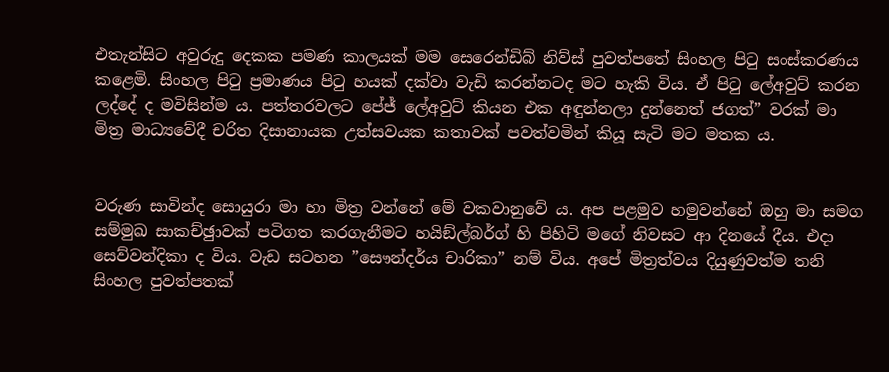එතැන්සිට අවුරුදු දෙකක පමණ කාලයක් මම සෙරෙන්ඩිබ් නිව්ස් පුවත්පතේ සිංහල පිටු සංස්කරණය කළෙමි. සිංහල පිටු ප්‍රමාණය පිටු හයක් දක්වා වැඩි කරන්නටද මට හැකි විය. ඒ පිටු ලේඅවුට් කරන ලද්දේ ද මවිසින්ම ය. පත්තරවලට පේජ් ලේඅවුට් කියන එක අඳුන්නලා දුන්නෙත් ජගත්” වරක් මා මිත්‍ර මාධ්‍යවේදී චරිත දිසානායක උත්සවයක කතාවක් පවත්වමින් කියූ සැටි මට මතක ය.


වරුණ සාවින්ද සොයුරා මා හා මිත්‍ර වන්නේ මේ වකවානුවේ ය. අප පළමුව හමුවන්නේ ඔහු මා සමග සම්මුඛ සාකච්ඡුාවක් පටිගත කරගැනීමට හයිඞ්ල්බර්ග් හි පිහිටි මගේ නිවසට ආ දිනයේ දීය. එදා සෙව්වන්දිකා ද විය. වැඩ සටහන ”සෞන්දර්ය චාරිකා” නම් විය. අපේ මිත්‍රත්වය දියුණුවත්ම තනි සිංහල පුවත්පතක්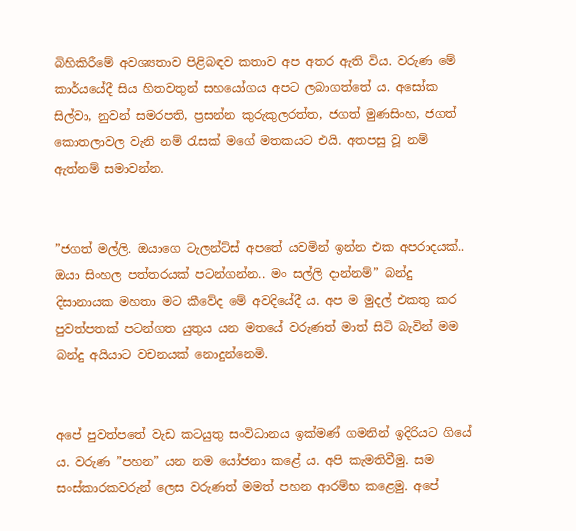බිහිකිරීමේ අවශ්‍යතාව පිළිබඳව කතාව අප අතර ඇති විය. වරුණ මේ කාර්යයේදී සිය හිතවතුන් සහයෝගය අපට ලබාගත්තේ ය. අසෝක සිල්වා, නුවන් සමරපති, ප්‍රසන්න කුරුකුලරත්ත, ජගත් මුණසිංහ, ජගත් කොතලාවල වැනි නම් රැසක් මගේ මතකයට එයි. අතපසු වූ නම් ඇත්නම් සමාවන්න.


”ජගත් මල්ලි. ඔයාගෙ ටැලන්ට්ස් අපතේ යවමින් ඉන්න එක අපරාදයක්.. ඔයා සිංහල පත්තරයක් පටන්ගන්න.. මං සල්ලි දාන්නම්” බන්දු දිසානායක මහතා මට කීවේද මේ අවදියේදී ය. අප ම මුදල් එකතු කර පුවත්පතක් පටන්ගත යුතුය යන මතයේ වරුණත් මාත් සිටි බැවින් මම බන්දු අයියාට වචනයක් නොදුන්නෙමි.


අපේ පුවත්පතේ වැඩ කටයුතු සංවිධානය ඉක්මණ් ගමනින් ඉදිරියට ගියේ ය. වරුණ ”පහන” යන නම යෝජනා කළේ ය. අපි කැමතිවීමු. සම සංස්කාරකවරුන් ලෙස වරුණත් මමත් පහන ආරම්භ කළෙමු. අපේ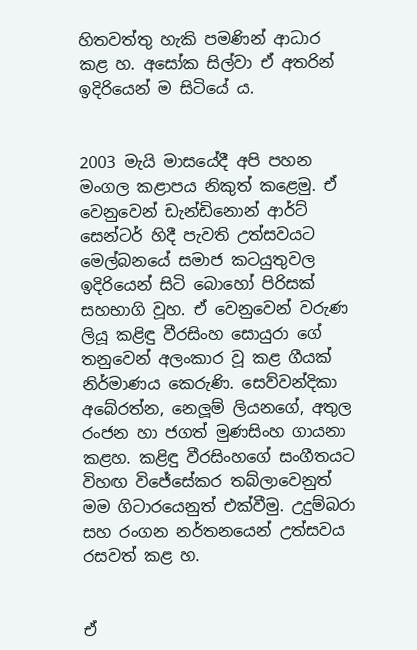හිතවත්තු හැකි පමණින් ආධාර කළ හ. අසෝක සිල්වා ඒ අතරින් ඉදිරියෙන් ම සිටියේ ය.


2003 මැයි මාසයේදී අපි පහන මංගල කළාපය නිකුත් කළෙමු. ඒ වෙනුවෙන් ඩැන්ඩිනොන් ආර්ට් සෙන්ටර් හිදී පැවති උත්සවයට මෙල්බනයේ සමාජ කටයුතුවල ඉදිරියෙන් සිටි බොහෝ පිරිසක් සහභාගි වූහ. ඒ වෙනුවෙන් වරුණ ලියූ කළිඳු වීරසිංහ සොයුරා ගේ තනුවෙන් අලංකාර වූ කළ ගීයක් නිර්මාණය කෙරුණි. සෙව්වන්දිකා අබේරත්න, නෙලූම් ලියනගේ, අතුල රංජන හා ජගත් මුණසිංහ ගායනා කළහ. කළිඳු වීරසිංහගේ සංගීතයට විහඟ විජේසේකර තබ්ලාවෙනුත් මම ගිටාරයෙනුත් එක්වීමු. උදුම්බරා සහ රංගන නර්තනයෙන් උත්සවය රසවත් කළ හ.


ඒ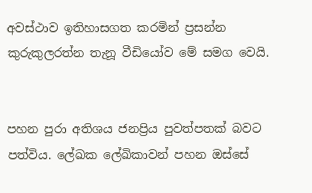අවස්ථාව ඉතිහාසගත කරමින් ප්‍රසන්න කුරුකුලරත්න තැනූ වීඩියෝව මේ සමග වෙයි.


පහන පුරා අතිශය ජනප්‍රිය පුවත්පතක් බවට පත්විය. ලේඛක ලේඛිකාවන් පහන ඔස්සේ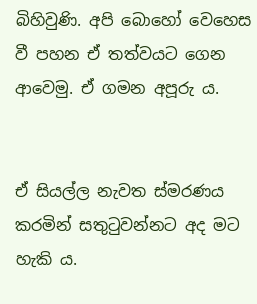බිහිවුණි. අපි බොහෝ වෙහෙස වී පහන ඒ තත්වයට ගෙන ආවෙමු. ඒ ගමන අපූරු ය.


ඒ සියල්ල නැවත ස්මරණය කරමින් සතුටුවන්නට අද මට හැකි ය.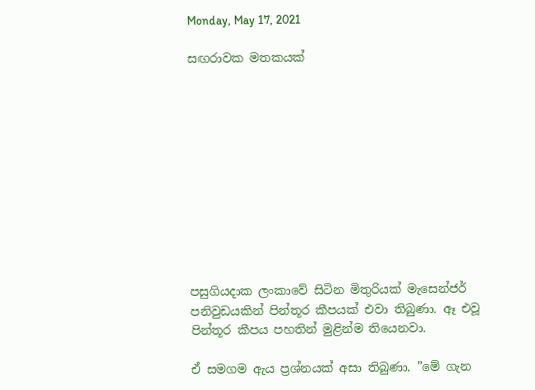Monday, May 17, 2021

සඟරාවක මතකයක්











පසුගියදාක ලංකාවේ සිටින මිතුරියක් මැසෙන්ජර් පනිවුඩයකින් පින්තූර කීපයක් එවා තිබුණා. ඈ එවූ පින්තූර කීපය පහතින් මුළින්ම තියෙනවා.

ඒ සමගම ඇය ප්‍රශ්නයක් අසා තිබුණා. ”මේ ගැන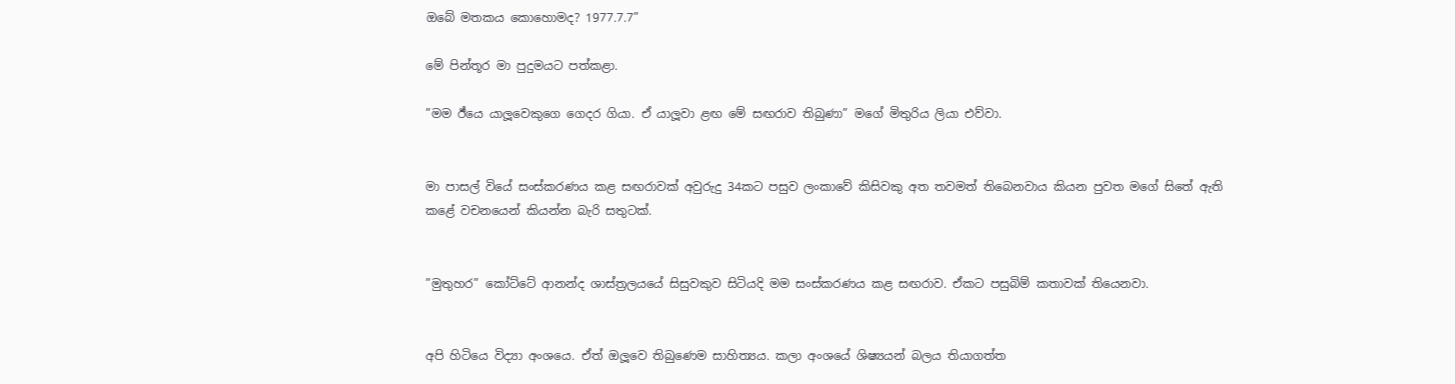ඔබේ මතකය කොහොමද? 1977.7.7”

මේ පින්තූර මා පුදුමයට පත්කළා.

”මම ඊ්යෙ යාලූවෙකුගෙ ගෙදර ගියා. ඒ යාලූවා ළඟ මේ සඟරාව තිබුණා” මගේ මිතුරිය ලියා එව්වා.


මා පාසල් වියේ සංස්කරණය කළ සඟරාවක් අවුරුදු 34කට පසුව ලංකාවේ කිසිවකු අත තවමත් තිබෙනවාය කියන පුවත මගේ සිතේ ඇති කළේ වචනයෙන් කියන්න බැරි සතුටක්.


”මුතුහර” කෝට්ටේ ආනන්ද ශාස්ත්‍රලයයේ සිසුවකුව සිටියදි මම සංස්කරණය කළ සඟරාව. ඒකට පසුබිම් කතාවක් තියෙනවා.


අපි හිටියෙ විද්‍යා අංශයෙ. ඒත් ඔලූවෙ තිබුණෙම සාහිත්‍යය. කලා අංශයේ ශිෂ්‍යයන් බලය තියාගත්ත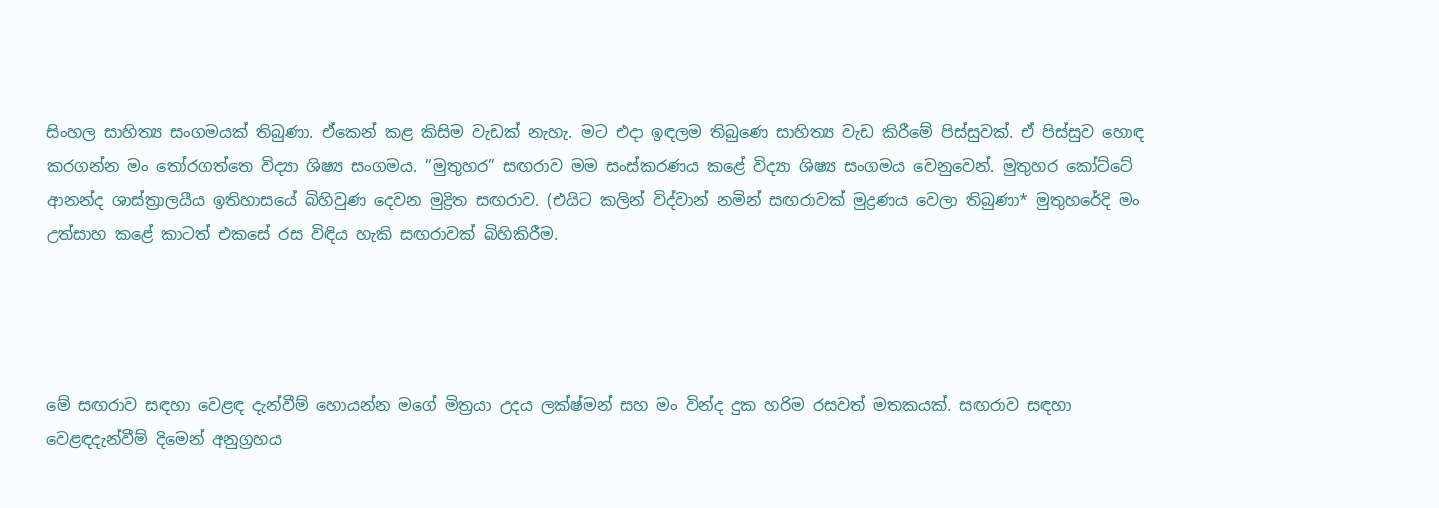සිංහල සාහිත්‍ය සංගමයක් තිබුණා. ඒකෙන් කළ කිසිම වැඩක් නැහැ. මට එදා ඉඳලම තිබුණෙ සාහිත්‍ය වැඩ කිරීමේ පිස්සුවක්. ඒ පිස්සුව හොඳ කරගන්න මං තෝරගත්තෙ විද්‍යා ශිෂ්‍ය සංගමය. ”මුතුහර” සඟරාව මම සංස්කරණය කළේ විද්‍යා ශිෂ්‍ය සංගමය වෙනුවෙන්. මුතුහර කෝට්ටේ ආනන්ද ශාස්ත්‍රාලයීය ඉතිහාසයේ බිහිවුණ දෙවන මුද්‍රිත සඟරාව. (එයිට කලින් විද්වාන් නමින් සඟරාවක් මුද්‍රණය වෙලා තිබුණා* මුතුහරේදි මං උත්සාහ කළේ කාටත් එකසේ රස විඳිය හැකි සඟරාවක් බිහිකිරීම.




මේ සඟරාව සඳහා වෙළඳ දැන්වීම් හොයන්න මගේ මිත්‍රයා උදය ලක්ෂ්මන් සහ මං වින්ද දුක හරිම රසවත් මතකයක්. සඟරාව සඳහා වෙළඳදැන්වීම් දිමෙන් අනුග්‍රහය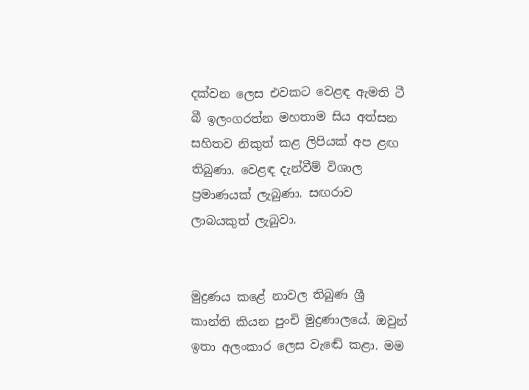දක්වන ලෙස එවකට වෙළඳ ඇමති ටී බී ඉලංගරත්න මහතාම සිය අත්සන සහිතව නිකුත් කළ ලිපියක් අප ළඟ තිබුණා. වෙළඳ දැන්වීම් විශාල ප්‍රමාණයක් ලැබුණා. සඟරාව ලාබයකුත් ලැබුවා.


මුද්‍රණය කළේ නාවල තිබුණ ශ්‍රී කාන්ති කියන පුංචි මුද්‍රණාලයේ. ඔවුන් ඉතා අලංකාර ලෙස වැඬේ කළා. මම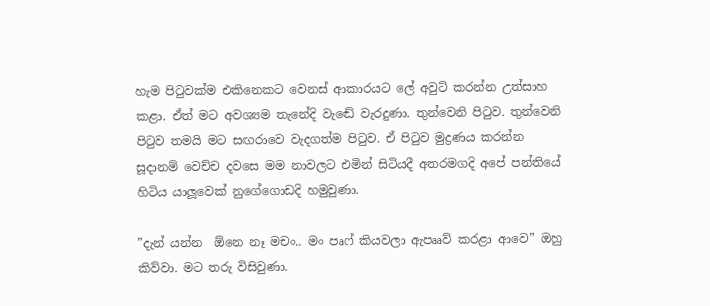හැම පිටුවක්ම එකිනෙකට වෙනස් ආකාරයට ලේ අවුට් කරන්න උත්සාහ කළා. ඒත් මට අවශ්‍යම තැනේදි වැඬේ වැරදුණා. තුන්වෙනි පිටුව. තුන්වෙනි පිටුව තමයි මට සඟරාවෙ වැදගත්ම පිටුව. ඒ පිටුව මුද්‍රණය කරන්න සූදානම් වෙච්ච දවසෙ මම නාවලට එමින් සිටියදී අතරමගදි අපේ පන්තියේ හිටිය යාලූවෙක් නුගේගොඩදි හමුවුණා.

”දැන් යන්න  ඕනෙ නෑ මචං.. මං පෘෆ් කියවලා ඇපෲව් කරළා ආවෙ” ඔහු කිව්වා. මට තරු විසිවුණා.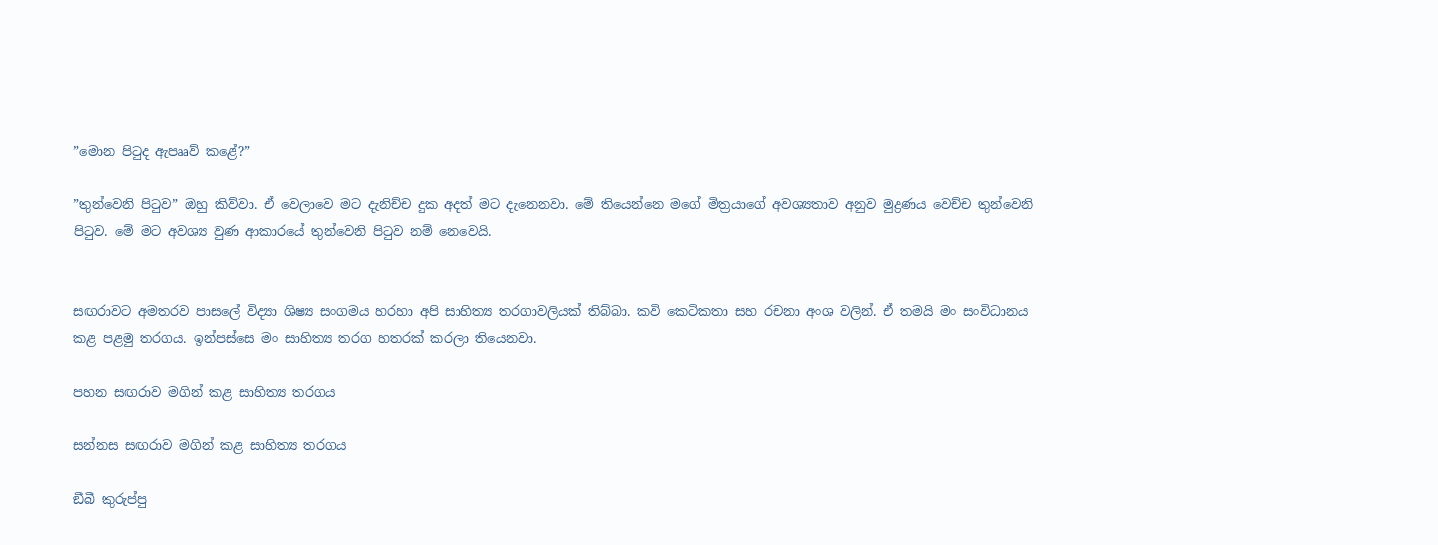”මොන පිටුද ඇපෲව් කළේ?”

”තුන්වෙනි පිටුව” ඔහු කිව්වා. ඒ වෙලාවෙ මට දැනිච්ච දුක අදත් මට දැනෙනවා. මේ තියෙන්නෙ මගේ මිත්‍රයාගේ අවශ්‍යතාව අනුව මුද්‍රණය වෙච්ච තුන්වෙනි පිටුව. මේ මට අවශ්‍ය වුණ ආකාරයේ තුන්වෙනි පිටුව නම් නෙවෙයි.


සඟරාවට අමතරව පාසලේ විද්‍යා ශිෂ්‍ය සංගමය හරහා අපි සාහිත්‍ය තරගාවලියක් තිබ්බා. කවි කෙටිකතා සහ රචනා අංශ වලින්. ඒ තමයි මං සංවිධානය කළ පළමු තරගය. ඉන්පස්සෙ මං සාහිත්‍ය තරග හතරක් කරලා තියෙනවා.

පහන සඟරාව මගින් කළ සාහිත්‍ය තරගය

සන්නස සඟරාව මගින් කළ සාහිත්‍ය තරගය

ඞීබී කුරුප්පු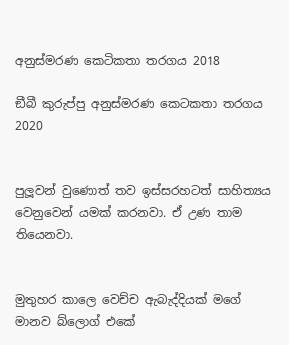අනුස්මරණ කෙටිකතා තරගය 2018

ඞීබී කුරුප්පු අනුස්මරණ කෙටකතා තරගය 2020


පුලූවන් වුණොත් තව ඉස්සරහටත් සාහිත්‍යය වෙනුවෙන් යමක් කරනවා. ඒ උණ තාම තියෙනවා.


මුතුහර කාලෙ වෙච්ච ඇබැද්දියක් මගේ මානව බ්ලොග් එකේ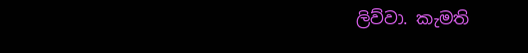ලිව්වා. කැමති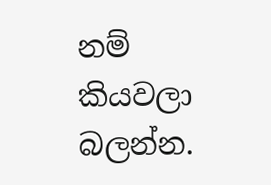නම් කියවලා බලන්න.